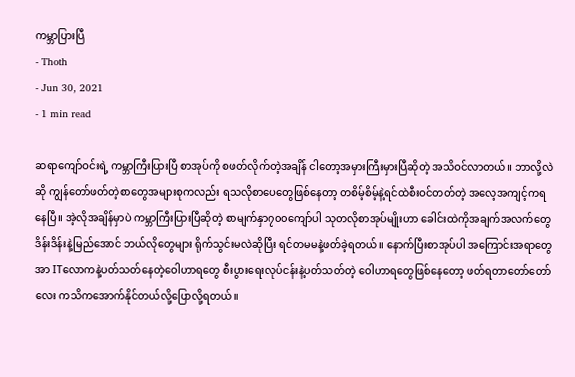ကမ္ဘာပြားပြီ
- Thoth
- Jun 30, 2021
- 1 min read

ဆရာကျော်ဝင်းရဲ့ ကမ္ဘာကြီးပြားပြီ စာအုပ်ကို စဖတ်လိုက်တဲ့အချိန် ငါတော့အမှားကြီးမှားပြီဆိုတဲ့ အသိဝင်လာတယ်။ ဘာလို့လဲဆို ကျွန်တော်ဖတ်တဲ့စာတွေအများစုကလည်း ရသလိုစာပေတွေဖြစ်နေတာ့ တစိမ့်စိမ့်နဲ့ရင်ထဲစီးဝင်တတ်တဲ့ အလေ့အကျင့်ကရနေပြီ။ အဲ့လိုအချိန်မှာပဲ ကမ္ဘာကြီးပြားပြီဆိုတဲ့ စာမျက်နှာ၇၀၀ကျော်ပါ သုတလိုစာအုပ်မျိုးဟာ ခေါင်းထဲကိုအချက်အလက်တွေ ဒိန်းဒိန်းနဲ့မြည်အောင် ဘယ်လိုတွေများ ရိုက်သွင်းမလဲဆိုပြီး ရင်တမမနဲ့ဖတ်ခဲ့ရတယ်။ နောက်ပြီးစာအုပ်ပါ အကြောင်းအရာတွေအာ ITလောကနဲ့ပတ်သတ်နေတဲ့ဝေါဟာရတွေ စီးပွားရေးလုပ်ငန်းနဲ့ပတ်သတ်တဲ့ ဝေါဟာရတွေဖြစ်နေတော့ ဖတ်ရတာတော်တော်လေး ကသိကအောက်နိုင်တယ်လို့ပြောလို့ရတယ်။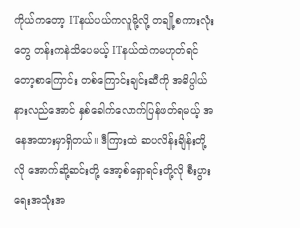ကိုယ်ကတော့ ITနယ်ပယ်ကလူမို့လို့ တချို့စကားလုံးတွေ တန်းကနဲသိပေမယ့် ITနယ်ထဲကမဟုတ်ရင်တော့စာကြောင်း တစ်ကြောင်းချင်းဆီကို အဓိပ္ပါယ်နားလည်အောင် နှစ်ခေါက်လောက်ပြန်ဖတ်ရမယ့် အနေအထားမှာရှိတယ်။ ဒီကြားထဲ ဆပလိန်းချိန်းတို့လို အောက်ဆို့ဆင်းတို့ အော့စ်ရှောရင်းတို့လို စီးပွားရေးအသုံးအ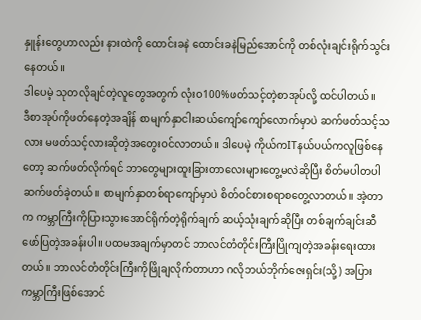နှူန်းတွေဟာလည်း နားထဲကို ထောင်းခနဲ ထောင်းခနဲမြည်အောင်ကို တစ်လုံးချင်းရိုက်သွင်းနေတယ်။
ဒါပေမဲ့ သုတလိုချင်တဲ့လူတွေအတွက် လုံးဝ100%ဖတ်သင့်တဲ့စာအုပ်လို့ ထင်ပါတယ်။
ဒီစာအုပ်ကိုဖတ်နေတဲ့အချိန် စာမျက်နှာငါးဆယ်ကျော်ကျော်လောက်မှာပဲ ဆက်ဖတ်သင့်သလား မဖတ်သင့်လားဆိုတဲ့အတွေးဝင်လာတယ်။ ဒါပေမဲ့ ကိုယ်ကITနယ်ပယ်ကလူဖြစ်နေတော့ ဆက်ဖတ်လိုက်ရင် ဘာတွေများထူးခြားတာလေးများတွေ့မလဲဆိုပြီး စိတ်မပါတပါ ဆက်ဖတ်ခဲ့တယ်။ စာမျက်နှာတစ်ရာကျော်မှာပဲ စိတ်ဝင်စားစရာစတွေ့လာတယ်။ အဲ့တာက ကမ္ဘာကြီးကိုပြားသွားအောင်ရိုက်တဲ့ရိုက်ချက် ဆယ့်သုံးချက်ဆိုပြီး တစ်ချက်ချင်းဆီဖော်ပြတဲ့အခန်းပါ။ ပထမအချက်မှာတင် ဘာလင်တံတိုင်းကြီးပြိုကျတဲ့အခန်းရေးထားတယ်။ ဘာလင်တံတိုင်းကြီးကိုဖြိုချလိုက်တာဟာ ဂလိုဘယ်ဘိုက်ဇေးရှင်း(သို့) အပြားကမ္ဘာကြီးဖြစ်အောင်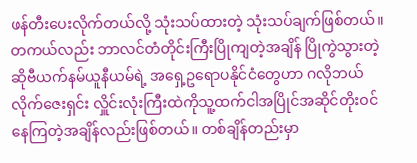ဖန်တီးပေးလိုက်တယ်လို့ သုံးသပ်ထားတဲ့ သုံးသပ်ချက်ဖြစ်တယ်။
တကယ်လည်း ဘာလင်တံတိုင်းကြီးပြိုကျတဲ့အချိန် ပြိုကွဲသွားတဲ့ ဆိုဗီယက်နမ်ယူနီယမ်ရဲ့ အရှေ့ဥရောပနိုင်ငံတွေဟာ ဂလိုဘယ်လိုက်ဇေးရှင်း လှိူင်းလုံးကြီးထဲကိုသူ့ထက်ငါအပြိုင်အဆိုင်တိုးဝင်နေကြတဲ့အချိန်လည်းဖြစ်တယ်။ တစ်ချိန်တည်းမှာ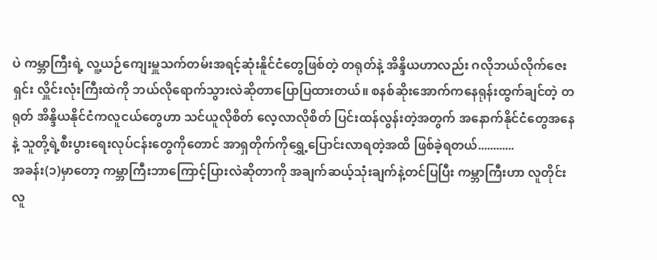ပဲ ကမ္ဘာကြီးရဲ့ လူ့ယဉ်ကျေးမှူသက်တမ်းအရင့်ဆုံးနိူင်ငံတွေဖြစ်တဲ့ တရုတ်နဲ့ အိန္ဒိယဟာလည်း ဂလိုဘယ်လိုက်ဇေးရှင်း လှိူင်းလုံးကြီးထဲကို ဘယ်လိုရောက်သွားလဲဆိုတာပြောပြထားတယ်။ စနစ်ဆိုးအောက်ကနေရုန်းထွက်ချင်တဲ့ တရုတ် အိန္ဒိယနိုင်ငံကလူငယ်တွေဟာ သင်ယူလိုစိတ် လေ့လာလိုစိတ် ပြင်းထန်လွန်းတဲ့အတွက် အနောက်နိုင်ငံတွေအနေနဲ့ သူတို့ရဲ့စီးပွားရေးလုပ်ငန်းတွေကိုတောင် အာရှတိုက်ကိုရွှေ့ပြောင်းလာရတဲ့အထိ ဖြစ်ခဲ့ရတယ်............
အခန်း(၁)မှာတော့ ကမ္ဘာကြီးဘာကြောင့်ပြားလဲဆိုတာကို အချက်ဆယ့်သုံးချက်နဲ့တင်ပြပြီး ကမ္ဘာကြီးဟာ လူတိုင်းလူ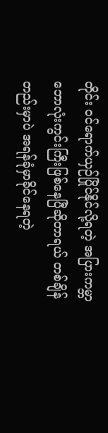တိုင်း ဝင်ရောက်ယှဉ်ပြိုင်နိုင်လို့ရတဲ့ အပြားကမ္ဘာဘောလုံးကွင်းကြီးဖြစ်နေပြီဆိုတာရယ် တစ်ချိန်တည်းမှာပဲ အရန်ခုံမှာခိုင်နေရတဲ့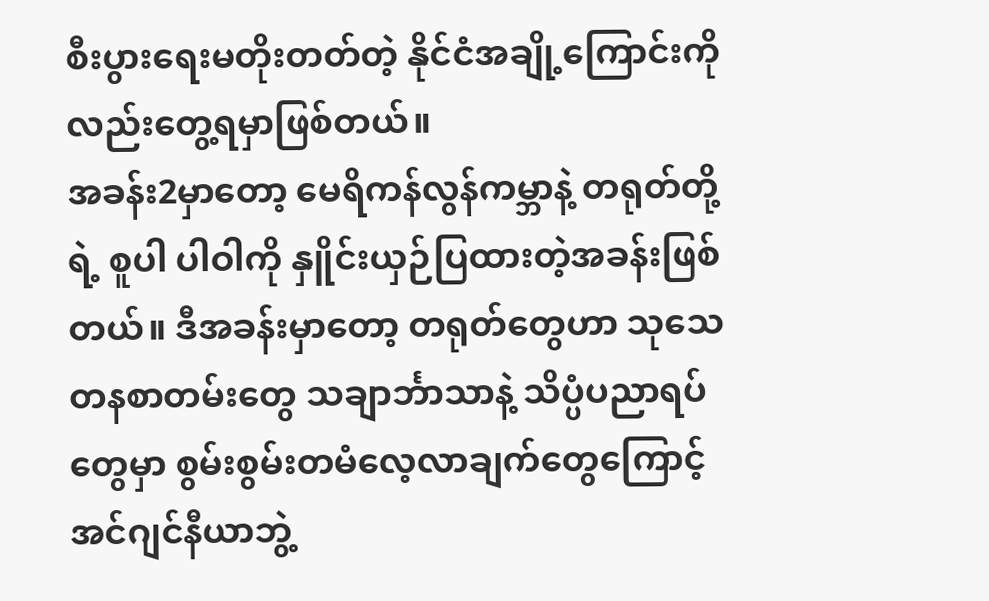စီးပွားရေးမတိုးတတ်တဲ့ နိုင်ငံအချို့ကြောင်းကိုလည်းတွေ့ရမှာဖြစ်တယ်။
အခန်း2မှာတော့ မေရိကန်လွန်ကမ္ဘာနဲ့ တရုတ်တို့ရဲ့ စူပါ ပါဝါကို နှိူင်းယှဉ်ပြထားတဲ့အခန်းဖြစ်တယ်။ ဒီအခန်းမှာတော့ တရုတ်တွေဟာ သုသေတနစာတမ်းတွေ သချာင်္ဘာသာနဲ့ သိပ္ပံပညာရပ်တွေမှာ စွမ်းစွမ်းတမံလေ့လာချက်တွေကြောင့် အင်ဂျင်နီယာဘွဲ့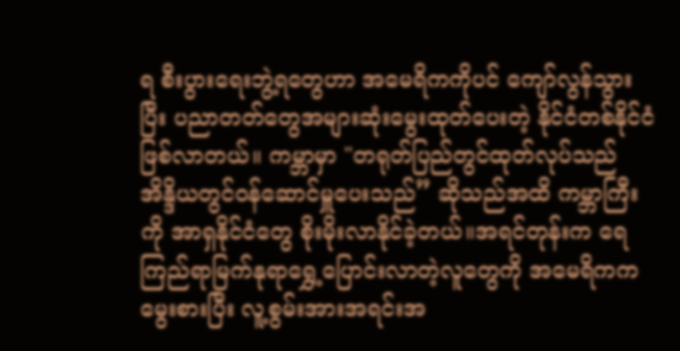ရ စီးပွားရေးဘွဲ့ရတွေဟာ အမေရိကကိုပင် ကျော်လွန်သွားပြီး ပညာတတ်တွေအများဆုံးမွေးထုတ်ပေးတဲ့ နိုင်ငံတစ်နိုင်ငံဖြစ်လာတယ်။ ကမ္ဘာမှာ "တရုတ်ပြည်တွင်ထုတ်လုပ်သည် အိန္ဒိယတွင်ဝန်ဆောင်မှူပေးသည်” ဆိုသည်အထိ ကမ္ဘာကြီးကို အာရှနိုင်ငံတွေ စိုးမိုးလာနိုင်ခဲ့တယ်။အရင်တုန်းက ရေကြည်ရာမြက်နုရာရွှေ့ပြောင်းလာတဲ့လူတွေကို အမေရိကကမွေးစားပြီး လူ့စွမ်းအားအရင်းအ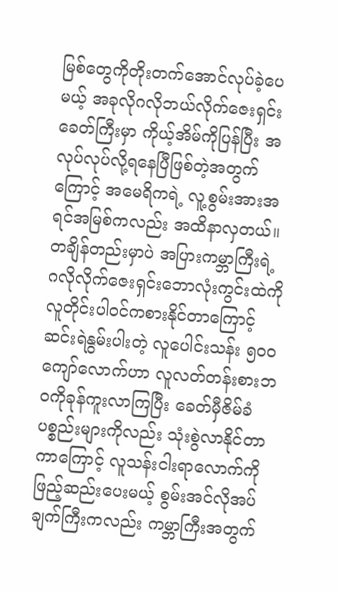မြစ်တွေကိုတိုးတက်အောင်လုပ်ခဲ့ပေမယ့် အခုလိုဂလိုဘယ်လိုက်ဇေးရှင်းခေတ်ကြီးမှာ ကိုယ့်အိမ်ကိုပြန်ပြီး အလုပ်လုပ်လို့ရနေပြီဖြစ်တဲ့အတွက်ကြောင့် အမေရိကရဲ့ လူ့စွမ်းအားအရင်အမြစ်ကလည်း အထိနာလှတယ်။
တချိန်တည်းမှာပဲ အပြားကမ္ဘာကြီးရဲ့ ဂလိုလိုက်ဇေးရှင်းဘောလုံးကွင်းထဲကိုလူတိုင်းပါဝင်ကစားနိုင်တာကြောင့် ဆင်းရဲနွမ်းပါးတဲ့ လူပေါင်းသန်း ၅၀၀ကျော်လောက်ဟာ လူလတ်တန်းစားဘဝကိုခုန်ကူးလာကြပြီး ခေတ်မှီဇိမ်ခံပစ္စည်းများကိုလည်း သုံးစွဲလာနိုင်တာကာကြောင့် လူသန်းငါးရာလောက်ကိုဖြည့်ဆည်းပေးမယ့် စွမ်းအင်လိုအပ်ချက်ကြီးကလည်း ကမ္ဘာကြီးအတွက်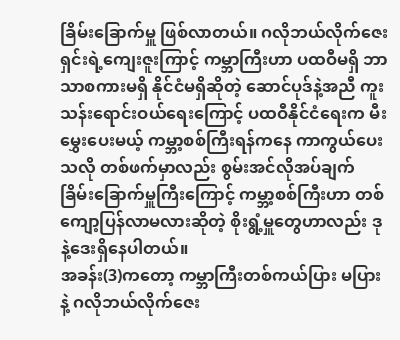ခြိမ်းခြောက်မှူ ဖြစ်လာတယ်။ ဂလိုဘယ်လိုက်ဇေးရှင်းရဲ့ကျေးဇူးကြာင့် ကမ္ဘာကြီးဟာ ပထဝီမရှိ ဘာသာစကားမရှိ နိုင်ငံမရှိဆိုတဲ့ ဆောင်ပုဒ်နဲ့အညီ ကူးသန်းရောင်းဝယ်ရေးကြောင့် ပထဝီနိုင်ငံရေးက မီးမွှေးပေးမယ့် ကမ္ဘာ့စစ်ကြီးရန်ကနေ ကာကွယ်ပေးသလို တစ်ဖက်မှာလည်း စွမ်းအင်လိုအပ်ချက် ခြိမ်းခြောက်မှူကြီးကြောင့် ကမ္ဘာ့စစ်ကြီးဟာ တစ်ကျော့ပြန်လာမလားဆိုတဲ့ စိုးရွံ့မှူတွေဟာလည်း ဒုနဲ့ဒေးရှိနေပါတယ်။
အခန်း(3)ကတော့ ကမ္ဘာကြီးတစ်ကယ်ပြား မပြားနဲ့ ဂလိုဘယ်လိုက်ဇေး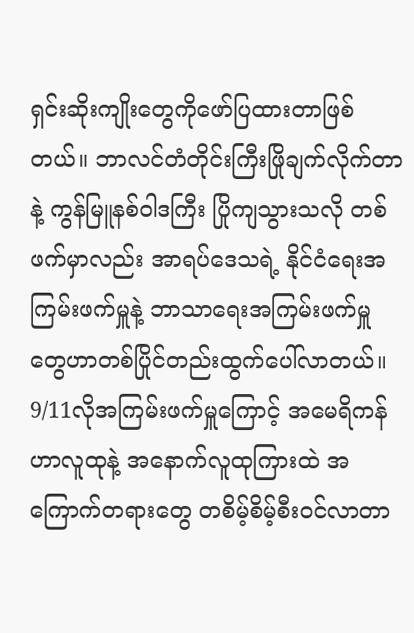ရှင်းဆိုးကျိုးတွေကိုဖော်ပြထားတာဖြစ်တယ်။ ဘာလင်တံတိုင်းကြီးဖြိုချက်လိုက်တာနဲ့ ကွန်မြူနစ်ဝါဒကြီး ပြိုကျသွားသလို တစ်ဖက်မှာလည်း အာရပ်ဒေသရဲ့ နိုင်ငံရေးအကြမ်းဖက်မှူနဲ့ ဘာသာရေးအကြမ်းဖက်မှူတွေဟာတစ်ပြိုင်တည်းထွက်ပေါ်လာတယ်။ 9/11လိုအကြမ်းဖက်မှူကြောင့် အမေရိကန်ဟာလူထုနဲ့ အနောက်လူထုကြားထဲ အကြောက်တရားတွေ တစိမ့်စိမ့်စီးဝင်လာတာ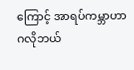ကြောင့် အာရပ်ကမ္ဘာဟာ ဂလိုဘယ်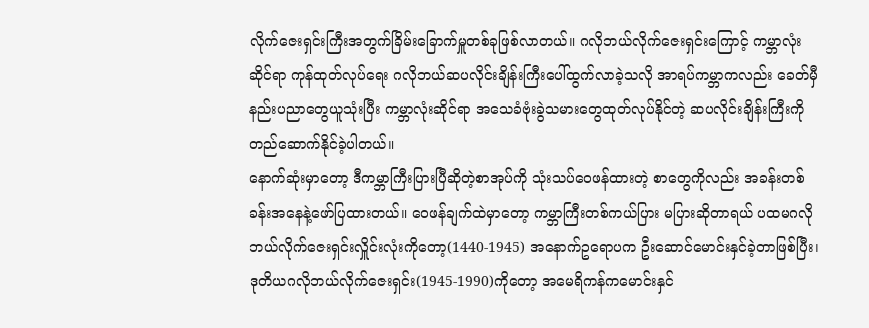လိုက်ဇေးရှင်းကြီးအတွက်ခြိမ်းခြောက်မှူတစ်ခုဖြစ်လာတယ်။ ဂလိုဘယ်လိုက်ဇေးရှင်းကြောင့် ကမ္ဘာလုံးဆိုင်ရာ ကုန်ထုတ်လုပ်ရေး ဂလိုဘယ်ဆပလိုင်းချိန်းကြီးပေါ်ထွက်လာခဲ့သလို အာရပ်ကမ္ဘာကလည်း ခေတ်မှီနည်းပညာတွေယူသုံးပြီး ကမ္ဘာလုံးဆိုင်ရာ အသေခံဗုံးခွဲသမားတွေထုတ်လုပ်နိုင်တဲ့ ဆပလိုင်းချိန်းကြီးကို တည်ဆောက်နိုင်ခဲ့ပါတယ်။
နောက်ဆုံးမှာတော့ ဒီကမ္ဘာကြီးပြားပြီဆိုတဲ့စာအုပ်ကို သုံးသပ်ဝေဖန်ထားတဲ့ စာတွေကိုလည်း အခန်းတစ်ခန်းအနေနဲ့ဖော်ပြထားတယ်။ ဝေဖန်ချက်ထဲမှာတော့ ကမ္ဘာကြီးတစ်ကယ်ပြား မပြားဆိုတာရယ် ပထမဂလိုဘယ်လိုက်ဇေးရှင်းလှိူင်းလုံးကိုတော့(1440-1945) အနောက်ဥရောပက ဦးဆောင်မောင်းနှင်ခဲ့တာဖြစ်ပြီး၊ ဒုတိယဂလိုဘယ်လိုက်ဇေးရှင်း(1945-1990)ကိုတော့ အမေရိကန်ကမောင်းနှင်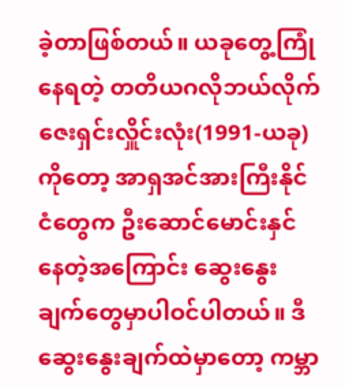ခဲ့တာဖြစ်တယ်။ ယခုတွေ့ကြုံနေရတဲ့ တတိယဂလိုဘယ်လိုက်ဇေးရှင်းလှိူင်းလုံး(1991-ယခု)ကိုတော့ အာရှအင်အားကြီးနိုင်ငံတွေက ဦးဆောင်မောင်းနှင်နေတဲ့အကြောင်း ဆွေးနွေးချက်တွေမှာပါဝင်ပါတယ်။ ဒီဆွေးနွေးချက်ထဲမှာတော့ ကမ္ဘာ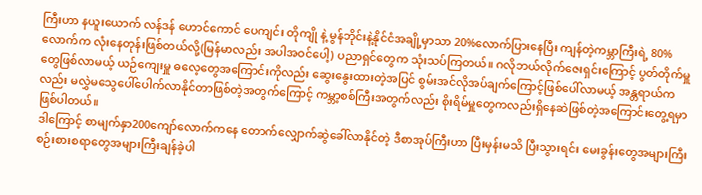ကြီးဟာ နယူးယောက် လန်ဒန် ဟောင်ကောင် ပေကျင်း တိုကျို နဲ့ မွန်ဘိုင်းနဲ့နိုင်ငံအချို့မှာသာ 20%လောက်ပြားနေပြီး ကျန်တဲ့ကမ္ဘာကြီးရဲ့ 80%လောက်က လုံးနေတုန်းဖြစ်တယ်လို့(မြန်မာလည်း အပါအဝင်ပေါ့) ပညာရှင်တွေက သုံးသပ်ကြတယ်။ ဂလိုဘယ်လိုက်ဇေးရှင်းကြောင့် ပွတ်တိုက်မှူတွေဖြစ်လာမယ့် ယဉ်ကျေးမှူ ဓလေ့တွေအကြောင်းကိုလည်း ဆွေးနွေးထားတဲ့အပြင် စွမ်းအင်လိုအပ်ချက်ကြောင့်ဖြစ်ပေါ်လာမယ့် အန္တရာယ်ကလည်း မလွှဲမသွေပေါ်ပေါက်လာနိုင်တာဖြစ်တဲ့အတွက်ကြောင့် ကမ္ဘာ့စစ်ကြီးအတွက်လည်း စိုးရိမ်မှူတွေကလည်းရှိနေဆဲဖြစ်တဲ့အကြောင်းတွေ့ရမှာဖြစ်ပါတယ်။
ဒါကြောင့် စာမျက်နှာ200ကျော်လောက်ကနေ တောက်လျှောက်ဆွဲခေါ်လာနိုင်တဲ့ ဒီစာအုပ်ကြီးဟာ ပြီးမှန်းမသိ ပြီးသွားရင်း မေးခွန်းတွေအများကြီး စဉ်းစားစရာတွေအများကြီးချန်ခဲ့ပါ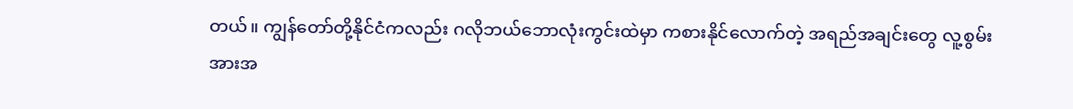တယ်။ ကျွန်တော်တို့နိုင်ငံကလည်း ဂလိုဘယ်ဘောလုံးကွင်းထဲမှာ ကစားနိုင်လောက်တဲ့ အရည်အချင်းတွေ လူ့စွမ်းအားအ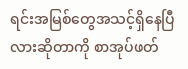ရင်းအမြစ်တွေအသင့်ရှိနေပြီလားဆိုတာကို စာအုပ်ဖတ်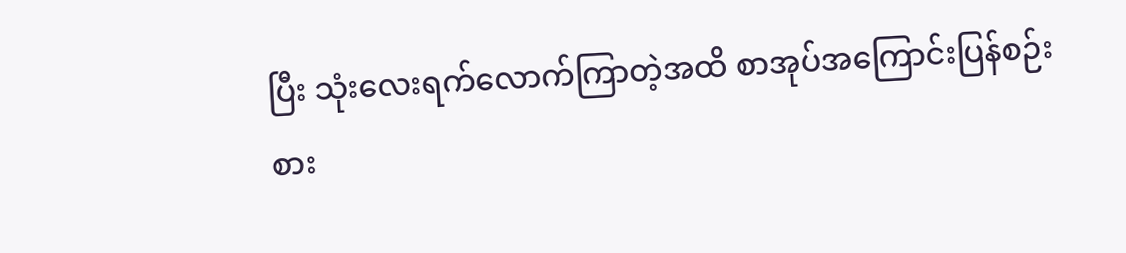ပြီး သုံးလေးရက်လောက်ကြာတဲ့အထိ စာအုပ်အကြောင်းပြန်စဉ်းစား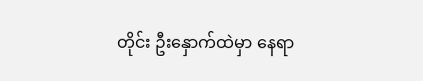တိုင်း ဦးနှောက်ထဲမှာ နေရာ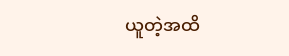ယူတဲ့အထိ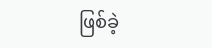ဖြစ်ခဲ့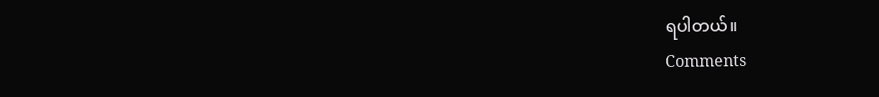ရပါတယ်။
Comments